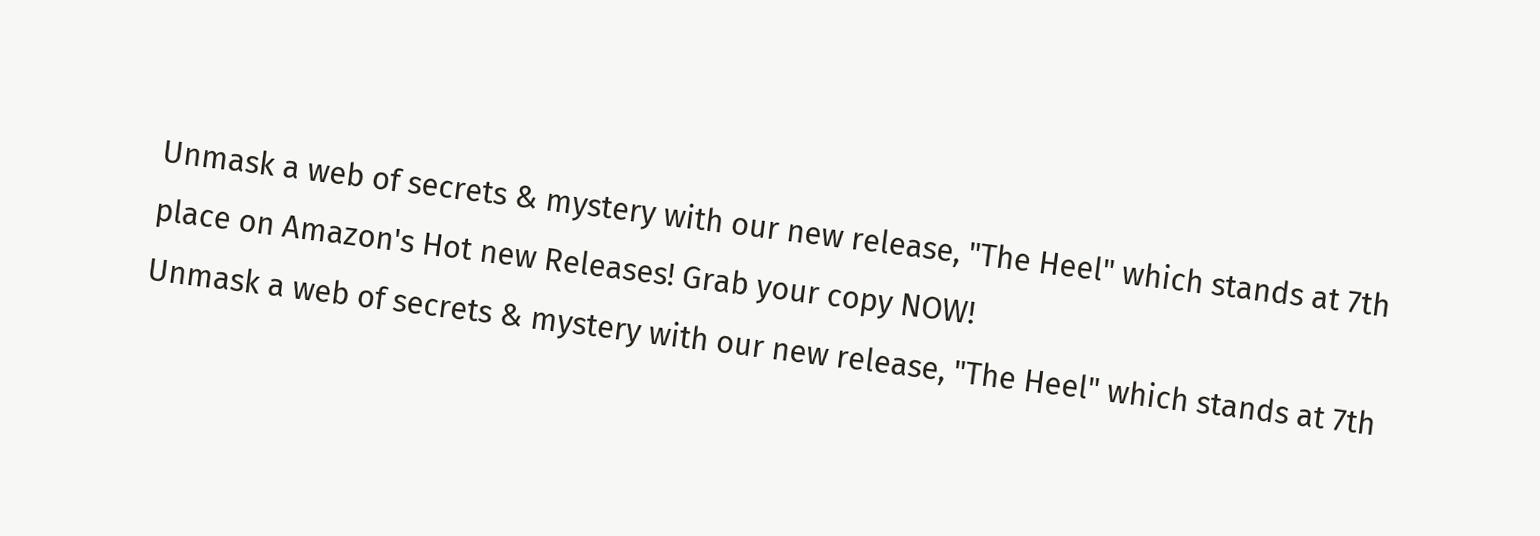Unmask a web of secrets & mystery with our new release, "The Heel" which stands at 7th place on Amazon's Hot new Releases! Grab your copy NOW!
Unmask a web of secrets & mystery with our new release, "The Heel" which stands at 7th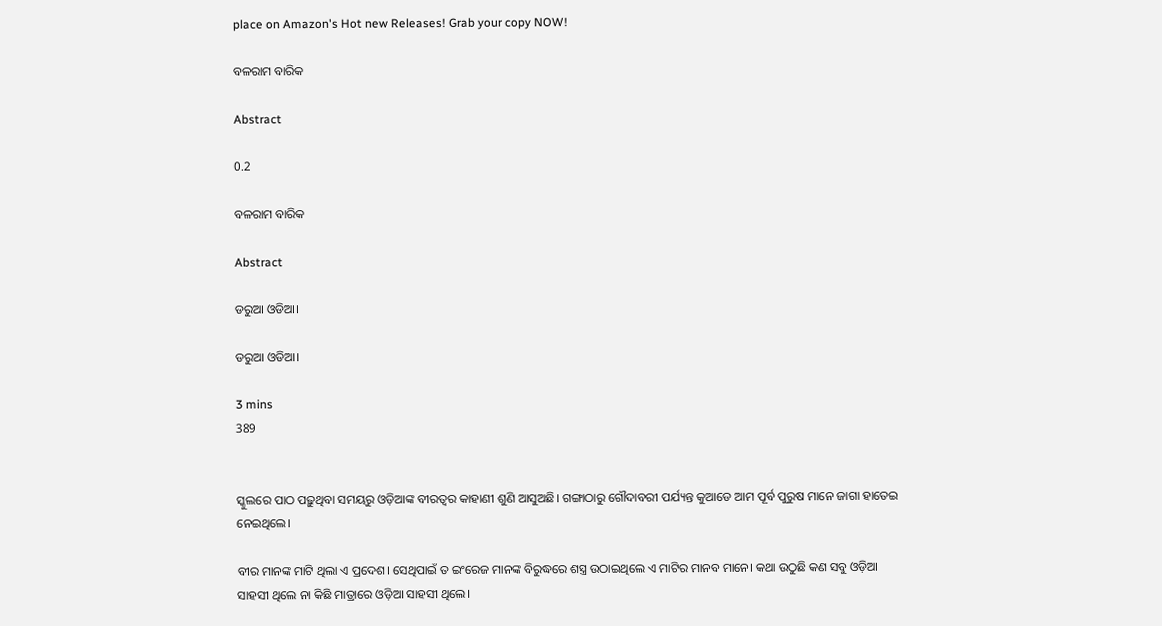place on Amazon's Hot new Releases! Grab your copy NOW!

ବଳରାମ ବାରିକ

Abstract

0.2

ବଳରାମ ବାରିକ

Abstract

ଡରୁଆ ଓଡିଆ।

ଡରୁଆ ଓଡିଆ।

3 mins
389


ସ୍କୁଲରେ ପାଠ ପଢ଼ୁଥିବା ସମୟରୁ ଓଡ଼ିଆଙ୍କ ବୀରତ୍ବର କାହାଣୀ ଶୁଣି ଆସୁଅଛି। ଗଙ୍ଗାଠାରୁ ଗୌଦାବରୀ ପର୍ଯ୍ୟନ୍ତ କୁଆଡେ ଆମ ପୂର୍ବ ପୁରୁଷ ମାନେ ଜାଗା ହାତେଇ ନେଇଥିଲେ।

ବୀର ମାନଙ୍କ ମାଟି ଥିଲା ଏ ପ୍ରଦେଶ। ସେଥିପାଇଁ ତ ଇଂରେଜ ମାନଙ୍କ ବିରୁଦ୍ଧରେ ଶସ୍ତ୍ର ଉଠାଇଥିଲେ ଏ ମାଟିର ମାନବ ମାନେ। କଥା ଉଠୁଛି କଣ ସବୁ ଓଡ଼ିଆ ସାହସୀ ଥିଲେ ନା କିଛି ମାତ୍ରାରେ ଓଡ଼ିଆ ସାହସୀ ଥିଲେ।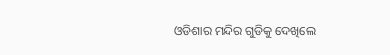ଓଡିଶାର ମନ୍ଦିର ଗୁଡିକୁ ଦେଖିଲେ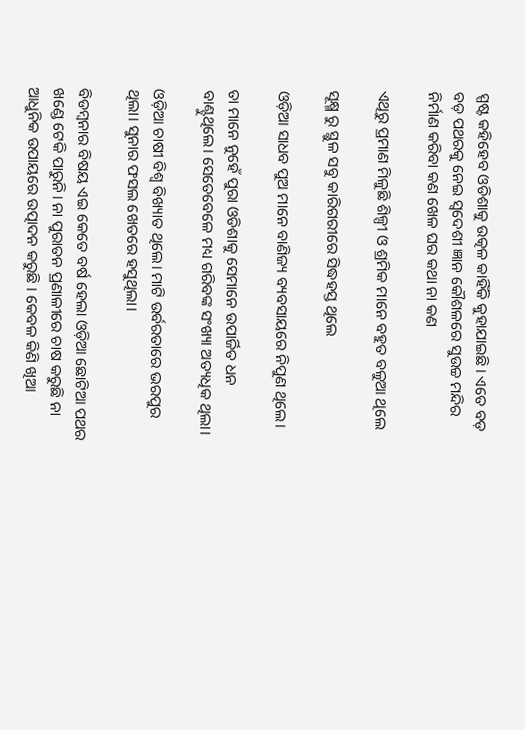ସ୍ପଷ୍ଟ କହିହେବ ଓଡିଶାକୁ ଉତ୍କଳ କାହିଁକି କୁହାଯାଇଛି। ଏତେ ବଡ଼ ବଡ଼ ପଥରକୁ ନେଇ ସ୍ବଦେଶୀ ଜ୍ଞାନ କୌଶଳରେ ସୁଉଚ୍ଚ ମନ୍ଦିର ନିର୍ମାଣ କରିବା କଣ ଖେଳ ଘର କଥା ନା କଣ

ଏଥିରୁ ପ୍ରମାଣ ମିଳୁଛି ଶିଳ୍ପୀ ଓ ଶ୍ରମିକ ମାନେ ବହୁତ ବଳୁଆ ଥିଲେ

ସୂକ୍ଷ୍ମ ରୁ ସ୍ଥୁଳ ସବୁ କାରିଗରୀରେ ସିଦ୍ଧହସ୍ତ ଥିଲେ

ଓଡ଼ିଆ ସାଧବ ପୁଅ ମାନେ ବାଣିଜ୍ୟ ବ୍ୟବସାୟରେ ନିପୁଣ ଥିଲେ।

ତା ମାନେ ନୁହେଁ ପୁରା ଓଡିଶାକୁ ସେମାନେ ଉପାର୍ଜିତ ଧନ ବାଣ୍ଟୁଥିଲେ। ସେତେବେଳେ ମଧ୍ୟ ଗରିବଙ୍କ ସଂଖ୍ୟା ଅତ୍ୟଧିକ ଥିଲା।

ଓଡ଼ିଆ ଚାଷୀ ବିଶ୍ୱ ବିଖ୍ୟାତ ଥିଲେ। ମାଟି ଉର୍ବରତାରେ ଭରପୁର ଥିଲା। ସୁନାର ଫସଲ ଖେତରେ ହସୁଥିଲା।

ବିଡମ୍ବନାର ବିଷୟ ଏଇ କେତେ ବର୍ଷ ହେଲା ଓଡ଼ିଆ ଛୋଟିଆ ପଥର ଖଣ୍ଡେ ଟେକି ପାରୁନି। ନା ପୁରାତନ ପ୍ରଣାଳୀରେ ଚାଷ କରୁଛି ନା ଆଧୁନିକ ଉପାୟରେ ଉତ୍ପାଦନ କରୁଛି । କେବଳ କିଣି ଖିଆ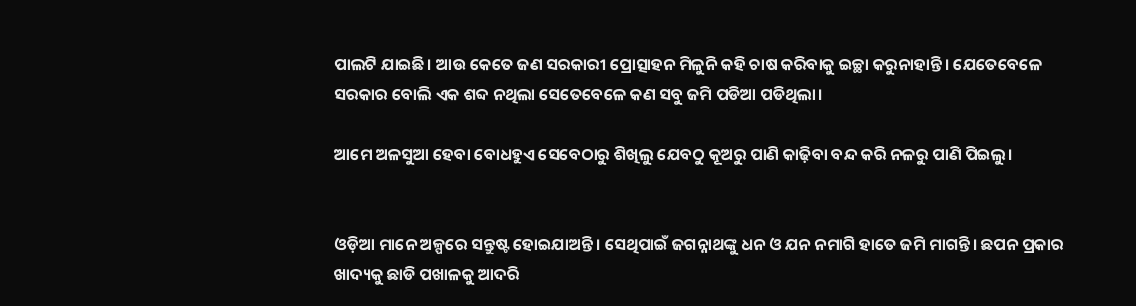ପାଲଟି ଯାଇଛି। ଆଉ କେତେ ଜଣ ସରକାରୀ ପ୍ରୋତ୍ସାହନ ମିଳୁନି କହି ଚାଷ କରିବାକୁ ଇଚ୍ଛା କରୁନାହାନ୍ତି। ଯେତେବେଳେ ସରକାର ବୋଲି ଏକ ଶବ୍ଦ ନଥିଲା ସେତେବେଳେ କଣ ସବୁ ଜମି ପଡିଆ ପଡିଥିଲା।

ଆମେ ଅଳସୁଆ ହେବା ବୋଧହୁଏ ସେବେଠାରୁ ଶିଖିଲୁ ଯେବଠୁ କୂଅରୁ ପାଣି କାଢ଼ିବା ବନ୍ଦ କରି ନଳରୁ ପାଣି ପିଇଲୁ।


ଓଡ଼ିଆ ମାନେ ଅଳ୍ପରେ ସନ୍ତୁଷ୍ଟ ହୋଇଯାଅନ୍ତି। ସେଥିପାଇଁ ଜଗନ୍ନାଥଙ୍କୁ ଧନ ଓ ଯନ ନମାଗି ହାତେ ଜମି ମାଗନ୍ତି। ଛପନ ପ୍ରକାର ଖାଦ୍ୟକୁ ଛାଡି ପଖାଳକୁ ଆଦରି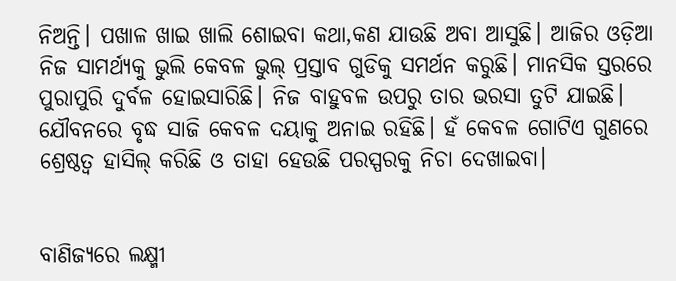ନିଅନ୍ତି। ପଖାଳ ଖାଇ ଖାଲି ଶୋଇବା କଥା,କଣ ଯାଉଛି ଅବା ଆସୁଛି। ଆଜିର ଓଡ଼ିଆ ନିଜ ସାମର୍ଥ୍ୟକୁ ଭୁଲି କେବଳ ଭୁଲ୍ ପ୍ରସ୍ତାବ ଗୁଡିକୁ ସମର୍ଥନ କରୁଛି। ମାନସିକ ସ୍ତରରେ ପୁରାପୁରି ଦୁର୍ବଳ ହୋଇସାରିଛି। ନିଜ ବାହୁବଳ ଉପରୁ ତାର ଭରସା ତୁଟି ଯାଇଛି। ଯୌବନରେ ବୃଦ୍ଧ ସାଜି କେବଳ ଦୟାକୁ ଅନାଇ ରହିଛି। ହଁ କେବଳ ଗୋଟିଏ ଗୁଣରେ ଶ୍ରେଷ୍ଠତ୍ଵ ହାସିଲ୍ କରିଛି ଓ ତାହା ହେଉଛି ପରସ୍ପରକୁ ନିଚା ଦେଖାଇବା।


ବାଣିଜ୍ୟରେ ଲକ୍ଷ୍ମୀ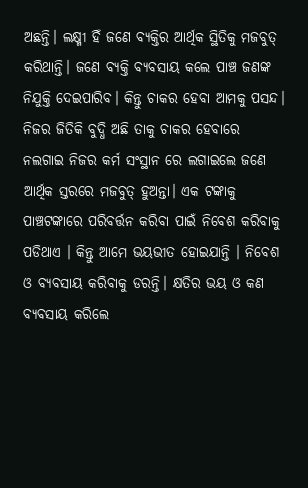ଅଛନ୍ତି। ଲକ୍ଷ୍ମୀ ହିଁ ଜଣେ ବ୍ୟକ୍ତିର ଆର୍ଥିକ ସ୍ଥିତିକୁ ମଜବୁତ୍ କରିଥାନ୍ତି। ଜଣେ ବ୍ୟକ୍ତି ବ୍ୟବସାୟ କଲେ ପାଞ୍ଚ ଜଣଙ୍କ ନିଯୁକ୍ତି ଦେଇପାରିବ। କିନ୍ତୁ ଚାକର ହେବା ଆମକୁ ପସନ୍ଦ। ନିଜର ଜିତିକି ବୁଦ୍ଧି ଅଛି ତାକୁ ଚାକର ହେବାରେ ନଲଗାଇ ନିଜର କର୍ମ ସଂସ୍ଥାନ ରେ ଲଗାଇଲେ ଜଣେ ଆର୍ଥିକ ସ୍ତରରେ ମଜବୁତ୍ ହୁଅନ୍ତା। ଏକ ଟଙ୍କାକୁ ପାଞ୍ଚଟଙ୍କାରେ ପରିବର୍ତ୍ତନ କରିବା ପାଇଁ ନିବେଶ କରିବାକୁ ପଡିଥାଏ । କିନ୍ତୁ ଆମେ ଭୟଭୀତ ହୋଇଯାନ୍ତି । ନିବେଶ ଓ ବ୍ୟବସାୟ କରିବାକୁ ଡରନ୍ତି। କ୍ଷତିର ଭୟ ଓ କଣ ବ୍ୟବସାୟ କରିଲେ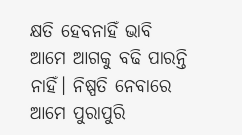କ୍ଷତି ହେବନାହିଁ ଭାବି ଆମେ ଆଗକୁ ବଢି ପାରନ୍ତି ନାହିଁ। ନିଷ୍ପତି ନେବାରେ ଆମେ ପୁରାପୁରି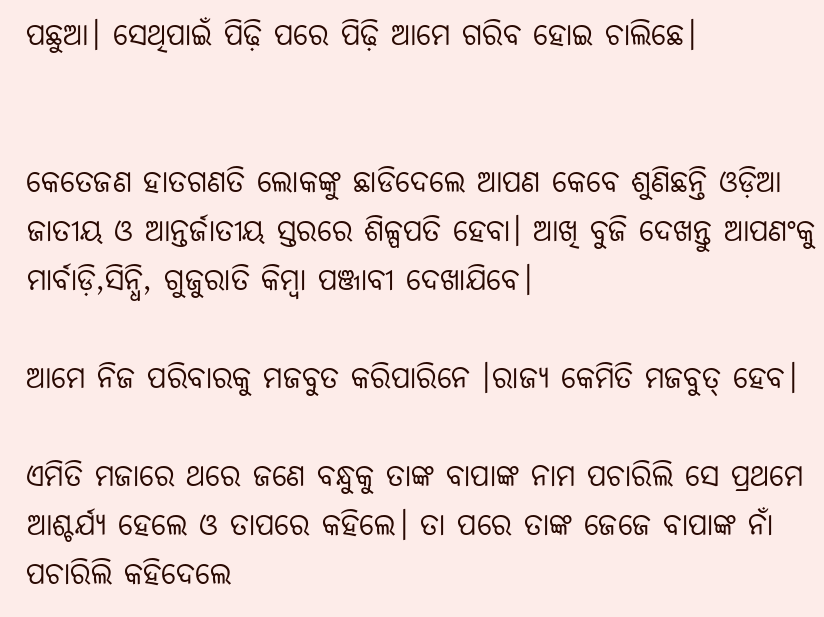ପଛୁଆ। ସେଥିପାଇଁ ପିଢ଼ି ପରେ ପିଢ଼ି ଆମେ ଗରିବ ହୋଇ ଚାଲିଛେ।


କେତେଜଣ ହାତଗଣତି ଲୋକଙ୍କୁ ଛାଡିଦେଲେ ଆପଣ କେବେ ଶୁଣିଛନ୍ତି ଓଡ଼ିଆ ଜାତୀୟ ଓ ଆନ୍ତର୍ଜାତୀୟ ସ୍ତରରେ ଶିଳ୍ପପତି ହେବା। ଆଖି ବୁଜି ଦେଖନ୍ତୁ ଆପଣଂକୁ ମାର୍ବାଡ଼ି,ସିନ୍ଧି, ଗୁଜୁରାତି କିମ୍ବା ପଞ୍ଜାବୀ ଦେଖାଯିବେ।

ଆମେ ନିଜ ପରିବାରକୁ ମଜବୁତ କରିପାରିନେ ।ରାଜ୍ୟ କେମିତି ମଜବୁତ୍ ହେବ।

ଏମିତି ମଜାରେ ଥରେ ଜଣେ ବନ୍ଧୁକୁ ତାଙ୍କ ବାପାଙ୍କ ନାମ ପଚାରିଲି ସେ ପ୍ରଥମେ ଆଶ୍ଚର୍ଯ୍ୟ ହେଲେ ଓ ତାପରେ କହିଲେ। ତା ପରେ ତାଙ୍କ ଜେଜେ ବାପାଙ୍କ ନାଁ ପଚାରିଲି କହିଦେଲେ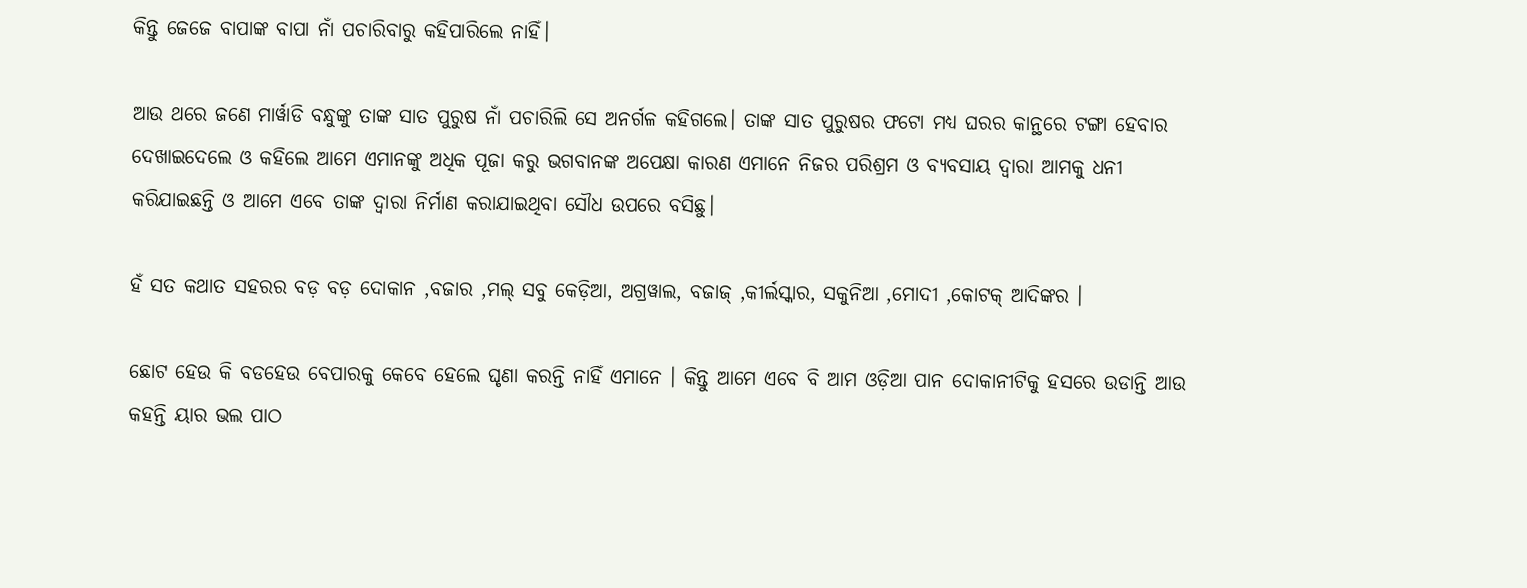କିନ୍ତୁ ଜେଜେ ବାପାଙ୍କ ବାପା ନାଁ ପଚାରିବାରୁ କହିପାରିଲେ ନାହିଁ।

ଆଉ ଥରେ ଜଣେ ମାର୍ୱାଡି ବନ୍ଧୁଙ୍କୁ ତାଙ୍କ ସାତ ପୁରୁଷ ନାଁ ପଚାରିଲି ସେ ଅନର୍ଗଳ କହିଗଲେ। ତାଙ୍କ ସାତ ପୁରୁଷର ଫଟୋ ମଧ୍ୟ ଘରର କାନ୍ଥରେ ଟଙ୍ଗା ହେବାର ଦେଖାଇଦେଲେ ଓ କହିଲେ ଆମେ ଏମାନଙ୍କୁ ଅଧିକ ପୂଜା କରୁ ଭଗବାନଙ୍କ ଅପେକ୍ଷା କାରଣ ଏମାନେ ନିଜର ପରିଶ୍ରମ ଓ ବ୍ୟବସାୟ ଦ୍ୱାରା ଆମକୁ ଧନୀ କରିଯାଇଛନ୍ତି ଓ ଆମେ ଏବେ ତାଙ୍କ ଦ୍ୱାରା ନିର୍ମାଣ କରାଯାଇଥିବା ସୌଧ ଉପରେ ବସିଛୁ।

ହଁ ସତ କଥାତ ସହରର ବଡ଼ ବଡ଼ ଦୋକାନ ,ବଜାର ,ମଲ୍ ସବୁ କେଡ଼ିଆ, ଅଗ୍ରୱାଲ, ବଜାଜ୍ ,କୀର୍ଲସ୍କାର, ସକୁନିଆ ,ମୋଦୀ ,କୋଟକ୍ ଆଦିଙ୍କର ।

ଛୋଟ ହେଉ କି ବଡହେଉ ବେପାରକୁ କେବେ ହେଲେ ଘୃଣା କରନ୍ତି ନାହିଁ ଏମାନେ । କିନ୍ତୁ ଆମେ ଏବେ ବି ଆମ ଓଡ଼ିଆ ପାନ ଦୋକାନୀଟିକୁ ହସରେ ଉଡାନ୍ତି ଆଉ କହନ୍ତି ୟାର ଭଲ ପାଠ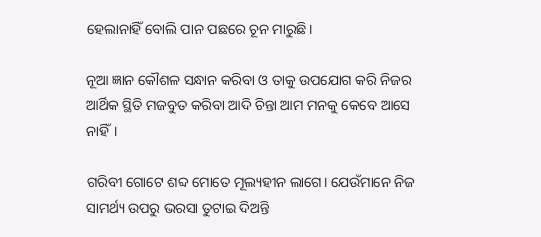ହେଲାନାହିଁ ବୋଲି ପାନ ପଛରେ ଚୂନ ମାରୁଛି।

ନୂଆ ଜ୍ଞାନ କୌଶଳ ସନ୍ଧାନ କରିବା ଓ ତାକୁ ଉପଯୋଗ କରି ନିଜର ଆର୍ଥିକ ସ୍ଥିତି ମଜବୁତ କରିବା ଆଦି ଚିନ୍ତା ଆମ ମନକୁ କେବେ ଆସେ ନାହିଁ।

ଗରିବୀ ଗୋଟେ ଶବ୍ଦ ମୋତେ ମୂଲ୍ୟହୀନ ଲାଗେ। ଯେଉଁମାନେ ନିଜ ସାମର୍ଥ୍ୟ ଉପରୁ ଭରସା ତୁଟାଇ ଦିଅନ୍ତି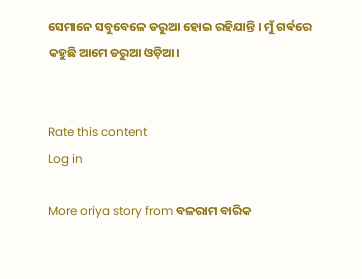ସେମାନେ ସବୁବେଳେ ଡରୁଆ ହୋଇ ରହିଯାନ୍ତି । ମୁଁ ଗର୍ଵରେ କହୁଛି ଆମେ ଡରୁଆ ଓଡ଼ିଆ।


Rate this content
Log in

More oriya story from ବଳରାମ ବାରିକ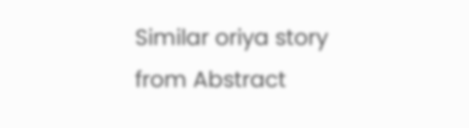Similar oriya story from Abstract